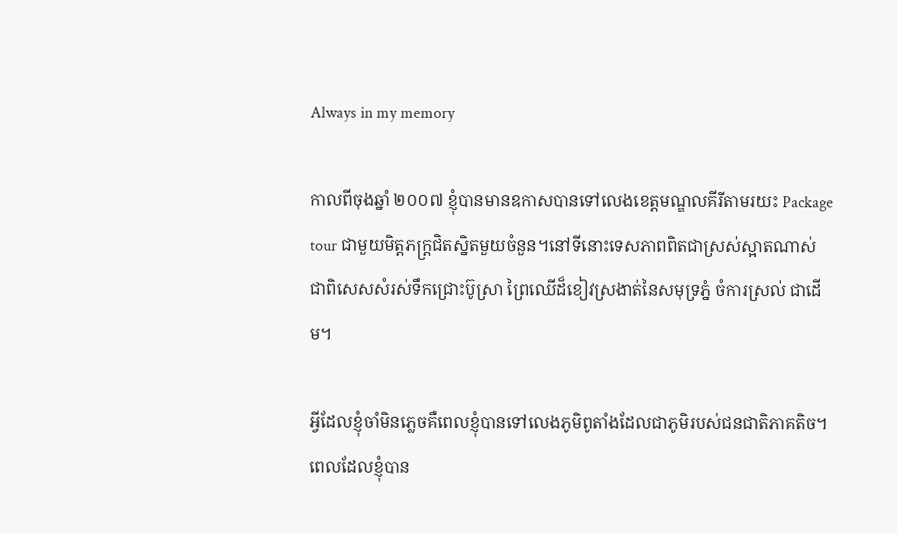Always in my memory

កាលពីចុងឆ្នាំ ២០០៧ ខ្ញុំបានមានឧកាសបានទៅលេងខេត្តមណ្ឌលគីរីតាមរយះ Package tour ជាមួយមិត្តភក្ត្រជិតស្និតមួយចំនួន។នៅទីនោះទេសភាពពិតជាស្រស់ស្អាតណាស់ ជាពិសេសសំរស់ទឹកជ្រោះប៊ូស្រា ព្រៃឈើដ៏ខៀវស្រងាត់នៃសមុទ្រភ្នំ ចំការស្រល់ ជាដើម។

អ្វីដែលខ្ញុំចាំមិនភ្លេចគឺពេលខ្ញុំបានទៅលេងភូមិពូតាំងដែលជាភូមិរបស់ជនជាតិភាគតិច។  ពេលដែលខ្ញុំបាន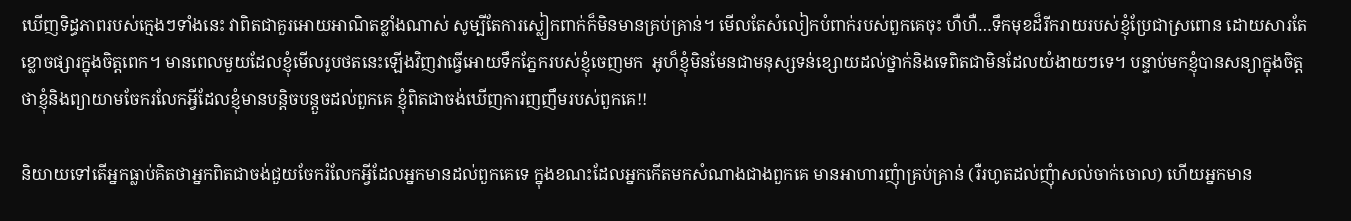ឃើញទិដ្ធភាពរបស់ក្មេងៗទាំងនេះ វាពិតជាគួរអោយអាណិតខ្លាំងណាស់ សូម្បីតែការស្លៀកពាក់ក៏មិនមានគ្រប់គ្រាន់។ មើលតែសំលៀកបំពាក់របស់ពួកគេចុះ ហឺហឺ…ទឹកមុខដ៏រីករាយរបស់ខ្ញុំប្រែជាស្រពោន ដោយសារតែខ្លោចផ្សារក្នុងចិត្តពេក។ មានពេលមួយដែលខ្ញុំមើលរូបថតនេះឡើងវិញវាធ្វើអោយទឹកភ្នែករបស់ខ្ញុំចេញមក  អូហ៏ខ្ញុំមិនមែនជាមនុស្សទន់ខ្សោយដល់ថ្នាក់និងទេពិតជាមិនដែលយំងាយៗទេ។ បន្ទាប់មកខ្ញុំបានសន្យាក្នុងចិត្តថាខ្ញុំនិងព្យាយាមចែករលែកអ្វីដែលខ្ញុំមានបន្តិចបន្តួចដល់ពួកគេ ខ្ញុំពិតជាចង់ឃើញការញញឹមរបស់ពួកគេ!!

និយាយទៅតើអ្នកធ្លាប់គិតថាអ្នកពិតជាចង់ជួយចែករំលែកអ្វីដែលអ្នកមានដល់ពួកគេទេ ក្នុងខណះដែលអ្នកកើតមកសំណាងជាងពួកគេ មានអាហារញុំាគ្រប់គ្រាន់ (រឺរហូតដល់ញុំាសល់ចាក់ចោល) ហើយអ្នកមាន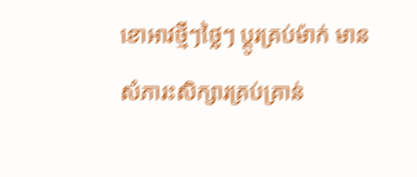ខោអាវថ្មីៗថ្លៃៗ ប្តូរគ្រប់ម៉ាក់ មានសំភារះសិក្សារគ្រប់គ្រាន់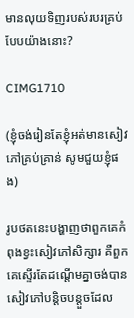មានលុយទិញរបស់របរគ្រប់បែបយ៉ាងនោះ?

CIMG1710

(ខ្ញុំចង់រៀនតែខ្ញុំអត់មានសៀវភៅគ្រប់គ្រាន់ សូមជួយខ្ញុំផង)

រូបថតនេះបង្ហាញថាពួកគេកំពុងខ្វះសៀវភៅសិក្សារ គឺពួកគេស្ទើរតែដណ្តើមគ្នាចង់បានសៀវភៅបន្តិចបន្តួចដែល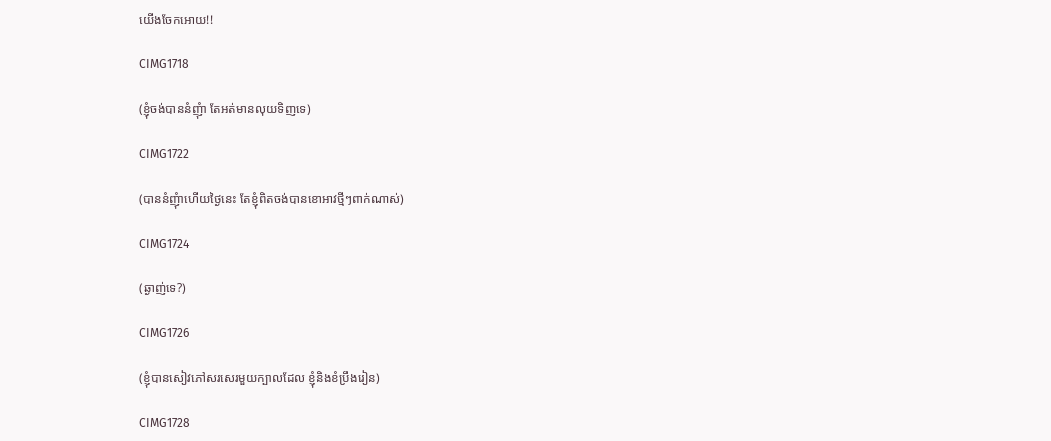យើងចែកអោយ!!

CIMG1718

(ខ្ញុំចង់បាននំញុំា តែអត់មានលុយទិញទេ)

CIMG1722

(បាននំញុំាហើយថ្ងៃនេះ តែខ្ញុំពិតចង់បានខោអាវថ្មីៗពាក់ណាស់)

CIMG1724

(ឆ្ងាញ់ទេ?)

CIMG1726

(ខ្ញុំបានសៀវភៅសរសេរមួយក្បាលដែល ខ្ញុំនិងខំប្រឹងរៀន)

CIMG1728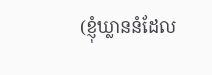(ខ្ញុំឃ្លាននំដែល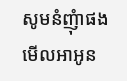សូមនំញុំាផង មើលអាអូន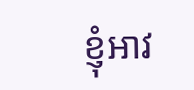ខ្ញុំអាវ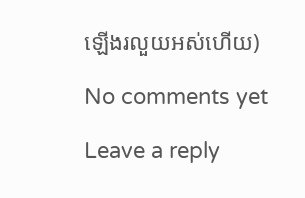ឡើងរលួយអស់ហើយ)

No comments yet

Leave a reply